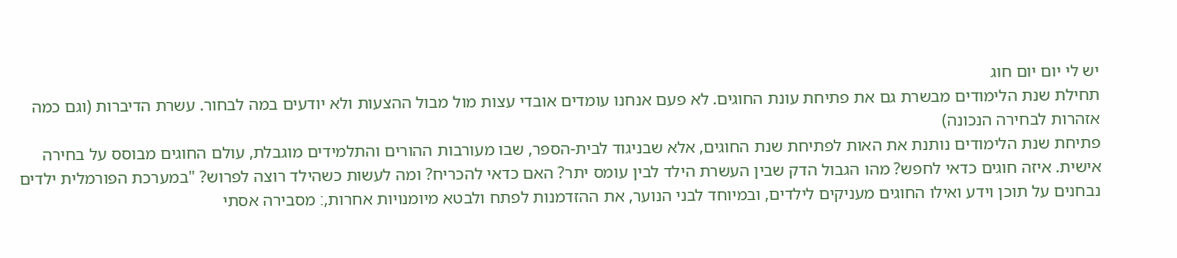יש לי יום יום חוג
תחילת שנת הלימודים מבשרת גם את פתיחת עונת החוגים. לא פעם אנחנו עומדים אובדי עצות מול מבול ההצעות ולא יודעים במה לבחור. עשרת הדיברות (וגם כמה אזהרות לבחירה הנכונה)
פתיחת שנת הלימודים נותנת את האות לפתיחת שנת החוגים, אלא שבניגוד לבית-הספר, שבו מעורבות ההורים והתלמידים מוגבלת, עולם החוגים מבוסס על בחירה אישית. איזה חוגים כדאי לחפש? מהו הגבול הדק שבין העשרת הילד לבין עומס יתר? האם כדאי להכריח? ומה לעשות כשהילד רוצה לפרוש? "במערכת הפורמלית ילדים נבחנים על תוכן וידע ואילו החוגים מעניקים לילדים, ובמיוחד לבני הנוער, את ההזדמנות לפתח ולבטא מיומנויות אחרות,׃ מסבירה אסתי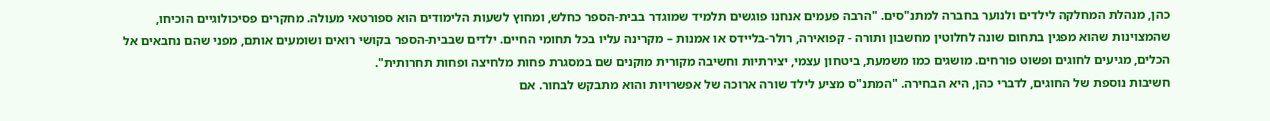כהן, מנהלת המחלקה לילדים ולנוער בחברה למתנ"סים. "הרבה פעמים אנחנו פוגשים תלמיד שמוגדר בבית-הספר כחלש, ומחוץ לשעות הלימודים הוא ספורטאי מעולה. מחקרים פסיכולוגיים הוכיחו, שהמצוינות שהוא מפגין בתחום שונה לחלוטין מחשבון ותורה - קפואירה, רולר-בליידס או אמנות – מקרינה עליו בכל תחומי החיים. ילדים שבבית-הספר בקושי רואים ושומעים אותם, מפני שהם נחבאים אל הכלים, מגיעים לחוגים ופשוט פורחים. מושגים כמו משמעת, ביטחון עצמי, יצירתיות וחשיבה מקורית מוקנים שם במסגרת פחות מלחיצה ופחות תחרותית".
חשיבות נוספת של החוגים, לדברי כהן, היא הבחירה. "המתנ"ס מציע לילד שורה ארוכה של אפשרויות והוא מתבקש לבחור. אם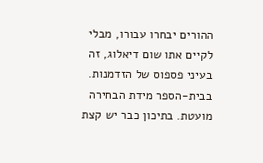ההורים יבחרו עבורו, מבלי לקיים אתו שום דיאלוג, זה בעיני פספוס של הזדמנות. בבית-הספר מידת הבחירה מועטת. בתיכון כבר יש קצת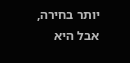יותר בחירה, אבל היא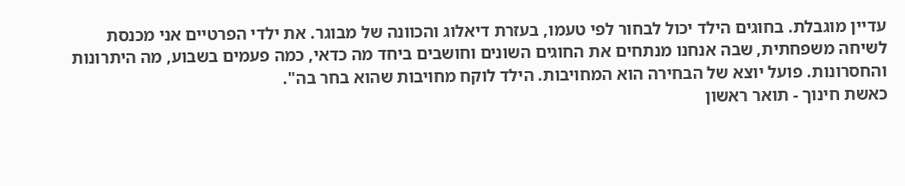עדיין מוגבלת. בחוגים הילד יכול לבחור לפי טעמו, בעזרת דיאלוג והכוונה של מבוגר. את ילדי הפרטיים אני מכנסת לשיחה משפחתית, שבה אנחנו מנתחים את החוגים השונים וחושבים ביחד מה כדאי, כמה פעמים בשבוע, מה היתרונות והחסרונות. פועל יוצא של הבחירה הוא המחויבות. הילד לוקח מחויבות שהוא בחר בה".
כאשת חינוך - תואר ראשון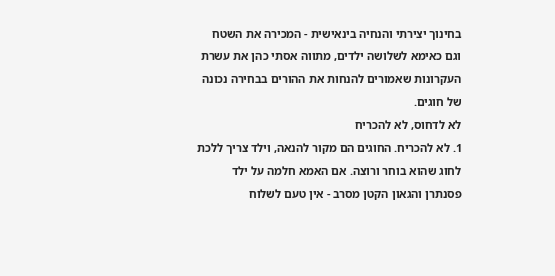בחינוך יצירתי והנחיה בינאישית - המכירה את השטח וגם כאימא לשלושה ילדים, מתווה אסתי כהן את עשרת העקרונות שאמורים להנחות את ההורים בבחירה נכונה של חוגים.
לא לדחוס, לא להכריח
1. לא להכריח. החוגים הם מקור להנאה, וילד צריך ללכת לחוג שהוא בוחר ורוצה. אם האמא חלמה על ילד פסנתרן והגאון הקטן מסרב - אין טעם לשלוח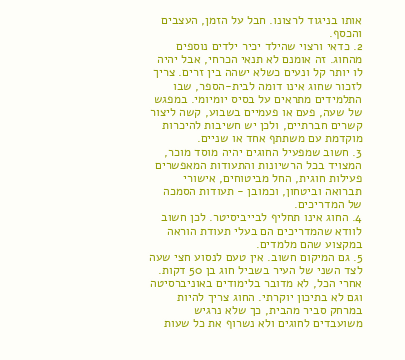אותו בניגוד לרצונו. חבל על הזמן, העצבים והכסף.
2. כדאי ורצוי שהילד יכיר ילדים נוספים מהחוג. זה אומנם לא תנאי הכרחי, אבל יהיה לו יותר קל ונעים כשלא ישהה בין זרים. צריך לזכור שחוג אינו דומה לבית-הספר, שבו התלמידים מתראים על בסיס יומיומי. במפגש של שעה, פעם או פעמיים בשבוע, קשה ליצור קשרים חברתיים, ולכן יש חשיבות להיכרות מוקדמת עם משתתף אחד או שניים.
3. חשוב שמפעיל החוגים יהיה מוסד מוכר, המצויד בכל הרשיונות והתעודות המאפשרים פעילות חוגית, החל מביטוחים, אישורי תברואה וביטחון, וכמובן - תעודות הסמכה של המדריכים.
4. החוג אינו תחליף לבייביסיטר. לכן חשוב לוודא שהמדריכים הם בעלי תעודת הוראה במקצוע שהם מלמדים.
5. גם המיקום חשוב. אין טעם לנסוע חצי שעה לצד השני של העיר בשביל חוג בן 50 דקות. אחרי הכל, לא מדובר בלימודים באוניברסיטה וגם לא בתיכון יוקרתי. החוג צריך להיות במרחק סביר מהבית, כך שלא נרגיש משועבדים לחוגים ולא נשרוף את כל שעות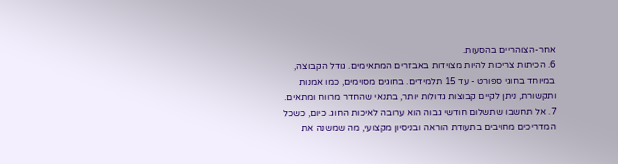אחר-הצוהריים בהסעות.
6. הכיתות צריכות להיות מצוידות באבזרים המתאימים. גודל הקבוצה, במיוחד בחוגי ספורט - עד 15 תלמידים. בחוגים מסוימים, כמו אמנות ותקשורת, ניתן לקיים קבוצות גדולות יותר, בתנאי שהחדר מרווח ומתאים.
7. אל תחשבו שתשלום חודשי גבוה הוא ערובה לאיכות החוג. כיום, כשכל המדריכים מחויבים בתעודת הוראה ובניסיון מקצועי, מה שמשנה את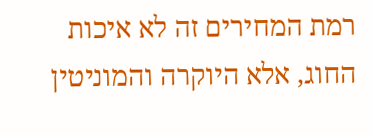רמת המחירים זה לא איכות החוג, אלא היוקרה והמוניטין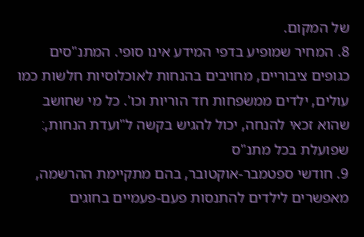של המקום.
8. המחיר שמופיע בדפי המידע אינו סופי. המתנ"סים כגופים ציבוריים, מחויבים בהנחות לאוכלוסיות חלשות כמו עולים, ילדים ממשפחות חד הוריות וכו'. כל מי שחושב שהוא זכאי להנחה, יכול להגיש בקשה ל"ועדת הנחות,׃ שפועלת בכל מתנ"ס
9. חודשי ספטמבר-אוקטובר, בהם מתקיימת ההרשמה, מאפשרים לילדים להתנסות פעם-פעמיים בחוגים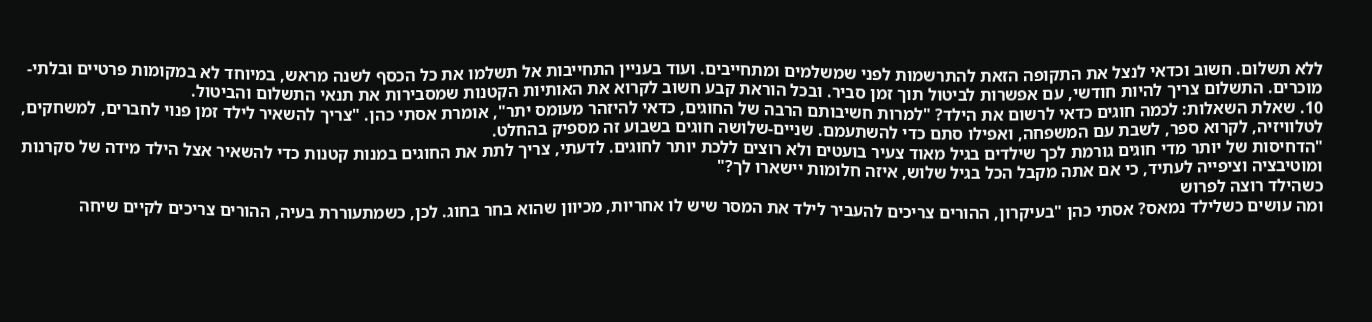ללא תשלום. חשוב וכדאי לנצל את התקופה הזאת להתרשמות לפני שמשלמים ומתחייבים. ועוד בעניין התחייבות אל תשלמו את כל הכסף לשנה מראש, במיוחד לא במקומות פרטיים ובלתי-מוכרים. התשלום צריך להיות חודשי, עם אפשרות לביטול תוך זמן סביר. ובכל הוראת קבע חשוב לקרוא את האותיות הקטנות שמסבירות את תנאי התשלום והביטול.
10. שאלת השאלות: לכמה חוגים כדאי לרשום את הילד? "למרות חשיבותם הרבה של החוגים, כדאי להיזהר מעומס יתר", אומרת אסתי כהן. "צריך להשאיר לילד זמן פנוי לחברים, למשחקים, לטלוויזיה, לקרוא ספר, לשבת עם המשפחה, ואפילו סתם כדי להשתעמם. שניים-שלושה חוגים בשבוע זה מספיק בהחלט.
"הדחיסות של יותר מדי חוגים גורמת לכך שילדים בגיל מאוד צעיר בועטים ולא רוצים ללכת יותר לחוגים. לדעתי, צריך לתת את החוגים במנות קטנות כדי להשאיר אצל הילד מידה של סקרנות ומוטיבציה וציפייה לעתיד, כי אם אתה מקבל הכל בגיל שלוש, איזה חלומות יישארו לך?"
כשהילד רוצה לפרוש
ומה עושים כשלילד נמאס? אסתי כהן "בעיקרון, ההורים צריכים להעביר לילד את המסר שיש לו אחריות, מכיוון שהוא בחר בחוג. לכן, כשמתעוררת בעיה, ההורים צריכים לקיים שיחה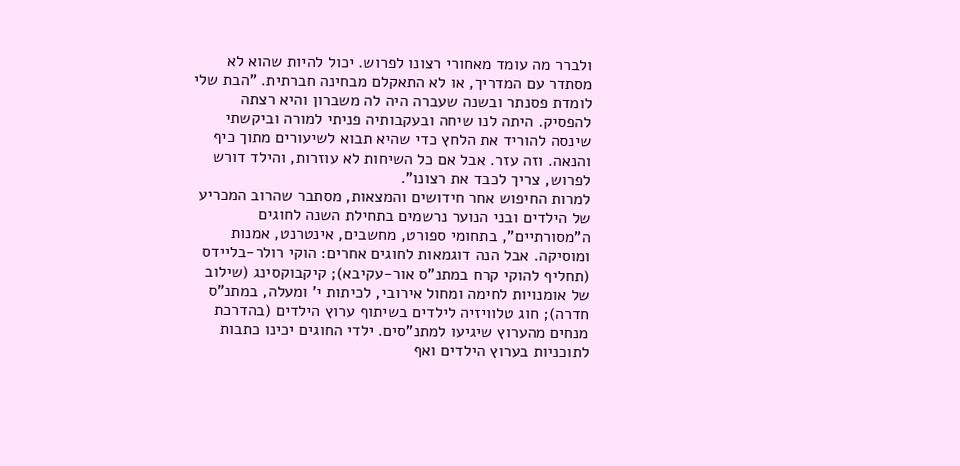ולברר מה עומד מאחורי רצונו לפרוש. יכול להיות שהוא לא מסתדר עם המדריך, או לא התאקלם מבחינה חברתית. "הבת שלי לומדת פסנתר ובשנה שעברה היה לה משברון והיא רצתה להפסיק. היתה לנו שיחה ובעקבותיה פניתי למורה וביקשתי שינסה להוריד את הלחץ כדי שהיא תבוא לשיעורים מתוך כיף והנאה. וזה עזר. אבל אם כל השיחות לא עוזרות, והילד דורש לפרוש, צריך לכבד את רצונו".
למרות החיפוש אחר חידושים והמצאות, מסתבר שהרוב המכריע של הילדים ובני הנוער נרשמים בתחילת השנה לחוגים ה"מסורתיים", בתחומי ספורט, מחשבים, אינטרנט, אמנות ומוסיקה. אבל הנה דוגמאות לחוגים אחרים: הוקי רולר-בליידס (תחליף להוקי קרח במתנ"ס אור-עקיבא); קיקבוקסינג (שילוב של אומנויות לחימה ומחול אירובי, לכיתות י' ומעלה, במתנ"ס חדרה); חוג טלוויזיה לילדים בשיתוף ערוץ הילדים (בהדרכת מנחים מהערוץ שיגיעו למתנ"סים. ילדי החוגים יכינו כתבות לתוכניות בערוץ הילדים ואף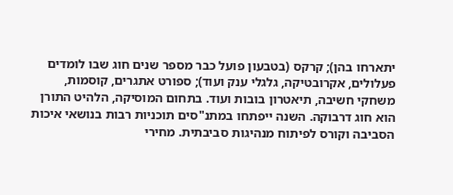יתארחו בהן); קרקס (בטבעון פועל כבר מספר שנים חוג שבו לומדים פעלולים, אקרובטיקה, גלגלי ענק ועוד); ספורט אתגרים, קוסמות, משחקי חשיבה, תיאטרון בובות ועוד. בתחום המוסיקה, הלהיט התורן הוא חוג דרבוקה. השנה ייפתחו במתנ"סים תוכניות רבות בנושאי איכות הסביבה וקורס לפיתוח מנהיגות סביבתית. מחירי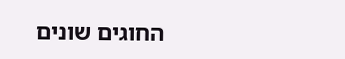החוגים שונים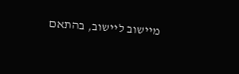מיישוב ליישוב, בהתאם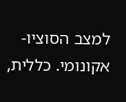למצב הסוציו-אקונומי. כללית,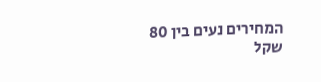המחירים נעים בין 80 שקל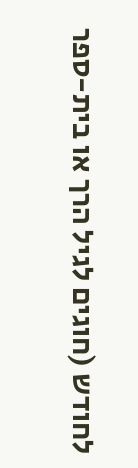לחודש (חוגים לגיל הרך או בית-ספר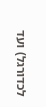לכדורגל) ועד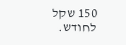150 שקל לחודש.